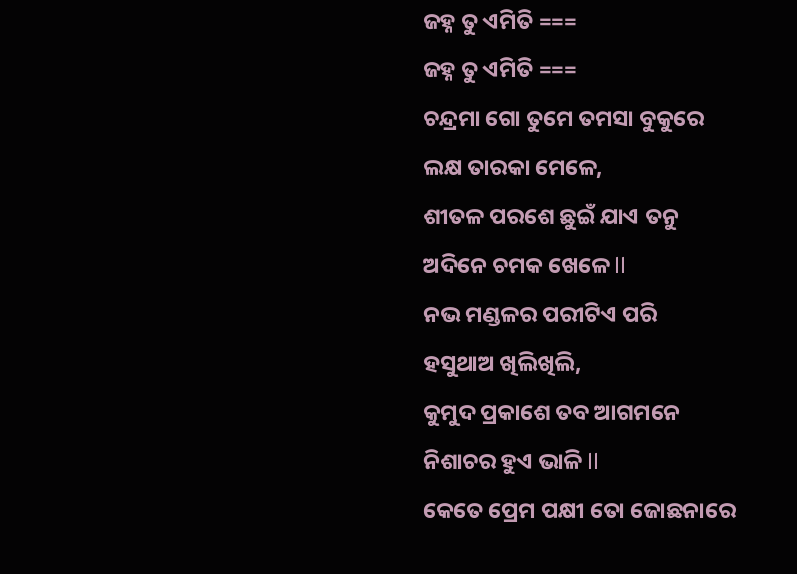ଜହ୍ନ ତୁ ଏମିତି ===
ଜହ୍ନ ତୁ ଏମିତି ===
ଚନ୍ଦ୍ରମା ଗୋ ତୁମେ ତମସା ବୁକୁରେ
ଲକ୍ଷ ତାରକା ମେଳେ,
ଶୀତଳ ପରଶେ ଛୁଇଁ ଯାଏ ତନୁ
ଅଦିନେ ଚମକ ଖେଳେ ll
ନଭ ମଣ୍ଡଳର ପରୀଟିଏ ପରି
ହସୁଥାଅ ଖିଲିଖିଲି,
କୁମୁଦ ପ୍ରକାଶେ ତବ ଆଗମନେ
ନିଶାଚର ହୁଏ ଭାଳି ll
କେତେ ପ୍ରେମ ପକ୍ଷୀ ତୋ ଜୋଛନାରେ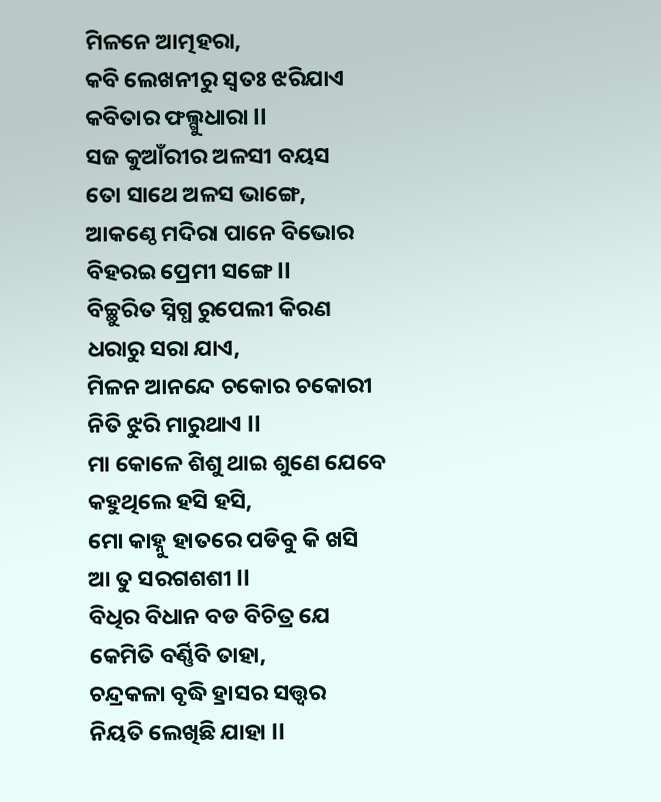ମିଳନେ ଆତ୍ମହରା,
କବି ଲେଖନୀରୁ ସ୍ୱତଃ ଝରିଯାଏ
କବିତାର ଫଲ୍ଗୁଧାରା ll
ସଜ କୁଆଁରୀର ଅଳସୀ ବୟସ
ତୋ ସାଥେ ଅଳସ ଭାଙ୍ଗେ,
ଆକଣ୍ଠେ ମଦିରା ପାନେ ବିଭୋର
ବିହରଇ ପ୍ରେମୀ ସଙ୍ଗେ ll
ବିଚ୍ଛୁରିତ ସ୍ନିଗ୍ଧ ରୁପେଲୀ କିରଣ
ଧରାରୁ ସରା ଯାଏ,
ମିଳନ ଆନନ୍ଦେ ଚକୋର ଚକୋରୀ
ନିତି ଝୁରି ମାରୁଥାଏ ll
ମା କୋଳେ ଶିଶୁ ଥାଇ ଶୁଣେ ଯେବେ
କହୁଥିଲେ ହସି ହସି,
ମୋ କାହ୍ନୁ ହାତରେ ପଡିବୁ କି ଖସି
ଆ ତୁ ସରଗଶଶୀ ll
ବିଧିର ବିଧାନ ବଡ ବିଚିତ୍ର ଯେ
କେମିତି ବର୍ଣ୍ଣିବି ତାହା,
ଚନ୍ଦ୍ରକଳା ବୃଦ୍ଧି ହ୍ରାସର ସତ୍ତ୍ଵର
ନିୟତି ଲେଖିଛି ଯାହା ll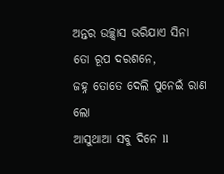ଅନ୍ତର ଉଚ୍ଛ୍ଵାସ ଭରିଯାଏ ସିନା
ତୋ ରୂପ ଦରଶନେ,
ଜହ୍ନ ତୋତେ ଦେଲି ପୁନେଇଁ ରାଣ ଲୋ
ଆସୁଥାଆ ସବୁ ଦିନେ ll